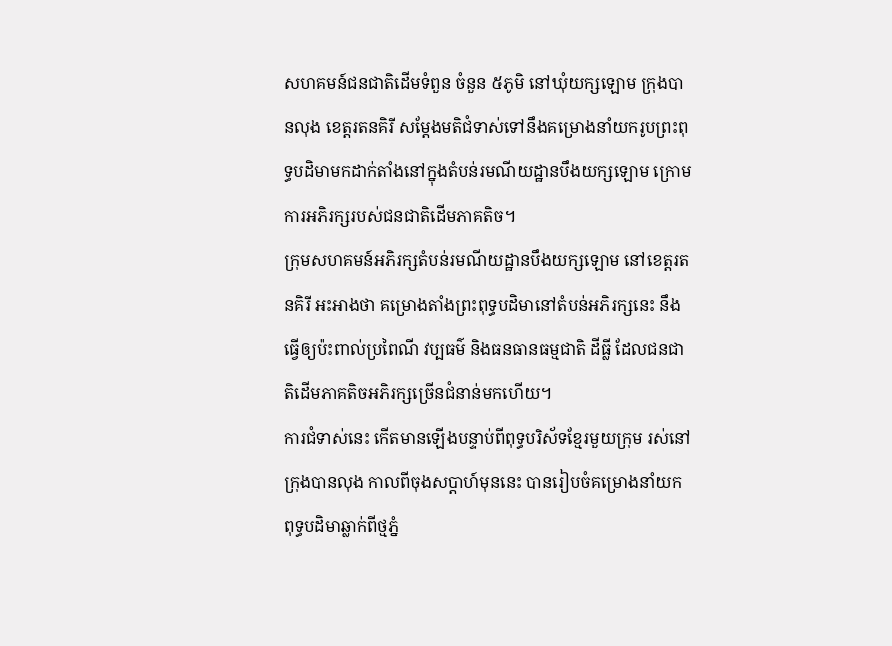សហគមន៍ជនជាតិដើមទំពួន ចំនួន ៥ភូមិ នៅឃុំយក្សឡោម ក្រុងបានលុង ខេត្តរតនគិរី សម្ដែងមតិជំទាស់ទៅនឹងគម្រោងនាំយករូបព្រះពុទ្ធបដិមាមកដាក់តាំងនៅក្នុងតំបន់រមណីយដ្ឋានបឹងយក្សឡោម ក្រោមការអភិរក្សរបស់ជនជាតិដើមភាគតិច។
ក្រុមសហគមន៍អភិរក្សតំបន់រមណីយដ្ឋានបឹងយក្សឡោម នៅខេត្តរតនគិរី អះអាងថា គម្រោងតាំងព្រះពុទ្ធបដិមានៅតំបន់អភិរក្សនេះ នឹងធ្វើឲ្យប៉ះពាល់ប្រពៃណី វប្បធម៌ និងធនធានធម្មជាតិ ដីធ្លី ដែលជនជាតិដើមភាគតិចអភិរក្សច្រើនជំនាន់មកហើយ។
ការជំទាស់នេះ កើតមានឡើងបន្ទាប់ពីពុទ្ធបរិស័ទខ្មែរមួយក្រុម រស់នៅក្រុងបានលុង កាលពីចុងសប្ដាហ៍មុននេះ បានរៀបចំគម្រោងនាំយកពុទ្ធបដិមាឆ្លាក់ពីថ្មភ្នំ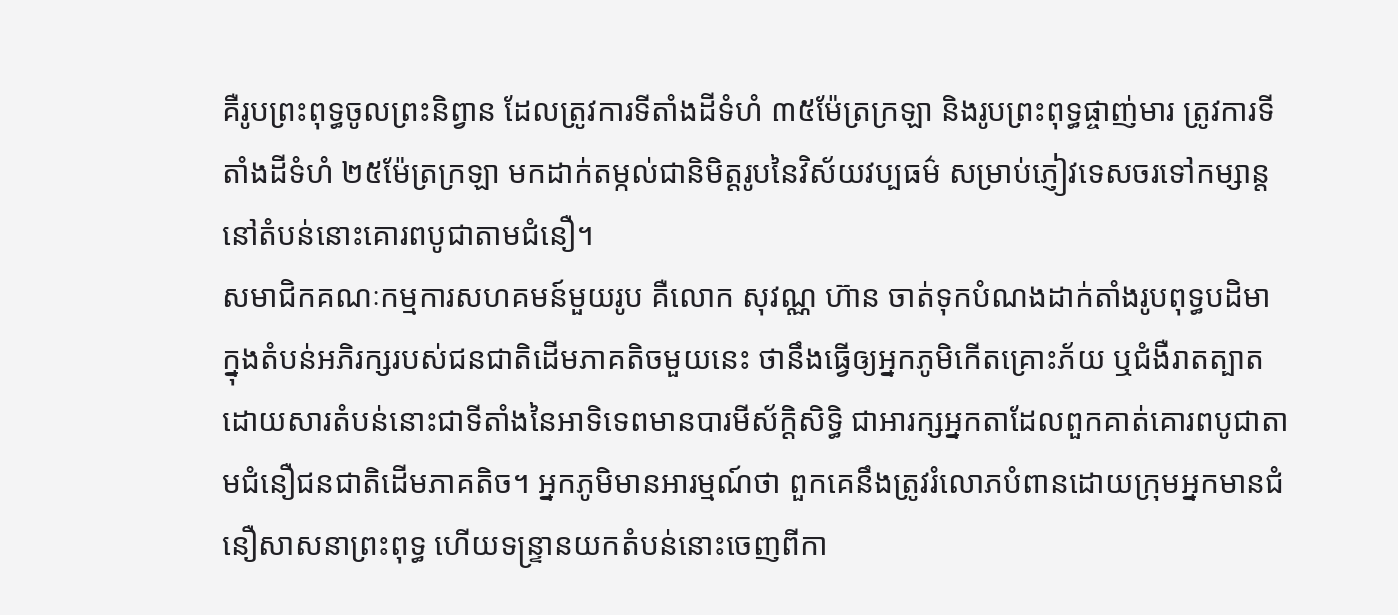គឺរូបព្រះពុទ្ធចូលព្រះនិព្វាន ដែលត្រូវការទីតាំងដីទំហំ ៣៥ម៉ែត្រក្រឡា និងរូបព្រះពុទ្ធផ្ចាញ់មារ ត្រូវការទីតាំងដីទំហំ ២៥ម៉ែត្រក្រឡា មកដាក់តម្កល់ជានិមិត្តរូបនៃវិស័យវប្បធម៌ សម្រាប់ភ្ញៀវទេសចរទៅកម្សាន្តនៅតំបន់នោះគោរពបូជាតាមជំនឿ។
សមាជិកគណៈកម្មការសហគមន៍មួយរូប គឺលោក សុវណ្ណ ហ៊ាន ចាត់ទុកបំណងដាក់តាំងរូបពុទ្ធបដិមា ក្នុងតំបន់អភិរក្សរបស់ជនជាតិដើមភាគតិចមួយនេះ ថានឹងធ្វើឲ្យអ្នកភូមិកើតគ្រោះភ័យ ឬជំងឺរាតត្បាត ដោយសារតំបន់នោះជាទីតាំងនៃអាទិទេពមានបារមីស័ក្ដិសិទ្ធិ ជាអារក្សអ្នកតាដែលពួកគាត់គោរពបូជាតាមជំនឿជនជាតិដើមភាគតិច។ អ្នកភូមិមានអារម្មណ៍ថា ពួកគេនឹងត្រូវរំលោភបំពានដោយក្រុមអ្នកមានជំនឿសាសនាព្រះពុទ្ធ ហើយទន្ទ្រានយកតំបន់នោះចេញពីកា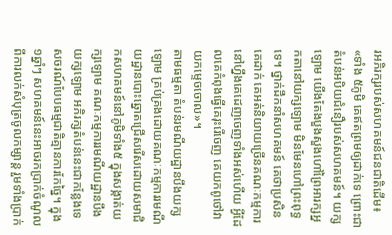រអភិរក្សរបស់សហគមន៍ជនជាតិដើម៖ «ទាំង ៥ភូមិ គេឥតព្រមឲ្យដាក់ទេ ព្រោះជាតំបន់អបិយជំនឿរបស់សហគមន៍។ យក្សឡោម យើងតែងបួងសួងហៅព្រៃអារក្សអ្នកតានៅយក្សឡោម មិនមែនហៅព្រះពុទ្ធទេ។ ថ្នាក់ដឹកនាំសហគមន៍ គេថាប្រសិនគេដាក់ គេអត់និយាយច្រើនគណៈកម្មការនៅហ្នឹងគេដេញចេញទាំងអស់ហើយ អ្វីដែលគេកំពុងធ្វើគេរុះរើចេញ គេយកពូថៅវាយកម្ទេចចោល»។
តាមធម្មតា តំបន់រមណីយដ្ឋានបឹងយក្សឡោម គ្រប់គ្រងដោយគណៈកម្មការរមណីយដ្ឋានបោះឆ្នោតជ្រើសរើសដោយសមាជិកសហគមន៍នៅភូមិទាំង៥ ក្នុងសង្កាត់យក្សឡោម គណៈកម្មការរមណីយដ្ឋានបឹងយក្សឡោម អភិរក្សតំបន់នេះជាកន្លែងទេសចរណ៍បែបធម្មជាតិគ្មានការកែច្នៃ។ ក្នុង១ឆ្នាំៗ សហគមន៍នេះអាចរកប្រាក់ចំណូលពីការលក់សំបុត្រចូលកម្សាន្ត រួមទាំងប្រាក់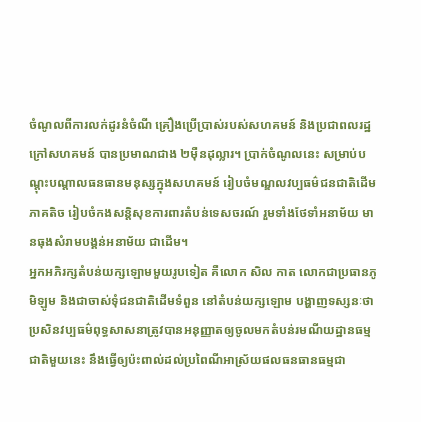ចំណូលពីការលក់ដូរនំចំណី គ្រឿងប្រើប្រាស់របស់សហគមន៍ និងប្រជាពលរដ្ឋក្រៅសហគមន៍ បានប្រមាណជាង ២ម៉ឺនដុល្លារ។ ប្រាក់ចំណូលនេះ សម្រាប់បណ្តុះបណ្តាលធនធានមនុស្សក្នុងសហគមន៍ រៀបចំមណ្ឌលវប្បធម៌ជនជាតិដើមភាគតិច រៀបចំកងសន្តិសុខការពារតំបន់ទេសចរណ៍ រួមទាំងថែទាំអនាម័យ មានធុងសំរាមបង្គន់អនាម័យ ជាដើម។
អ្នកអភិរក្សតំបន់យក្សឡោមមួយរូបទៀត គឺលោក សិល កាត លោកជាប្រធានភូមិឡូម និងជាចាស់ទុំជនជាតិដើមទំពួន នៅតំបន់យក្សឡោម បង្ហាញទស្សនៈថា ប្រសិនវប្បធម៌ពុទ្ធសាសនាត្រូវបានអនុញ្ញាតឲ្យចូលមកតំបន់រមណីយដ្ឋានធម្មជាតិមួយនេះ នឹងធ្វើឲ្យប៉ះពាល់ដល់ប្រពៃណីអាស្រ័យផលធនធានធម្មជា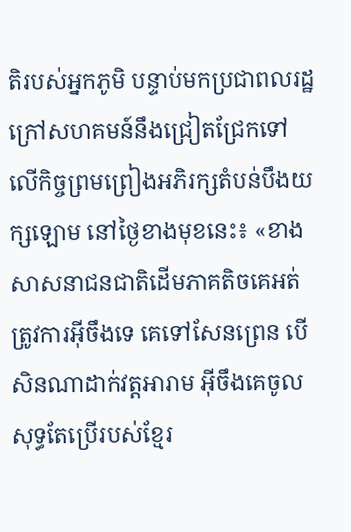តិរបស់អ្នកភូមិ បន្ទាប់មកប្រជាពលរដ្ឋក្រៅសហគមន៍នឹងជ្រៀតជ្រែកទៅលើកិច្ចព្រមព្រៀងអភិរក្សតំបន់បឹងយក្សឡោម នៅថ្ងៃខាងមុខនេះ៖ «ខាងសាសនាជនជាតិដើមភាគតិចគេអត់ត្រូវការអ៊ីចឹងទេ គេទៅសែនព្រេន បើសិនណាដាក់វត្តអារាម អ៊ីចឹងគេចូលសុទ្ធតែប្រើរបស់ខ្មែរ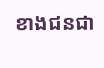ខាងជនជា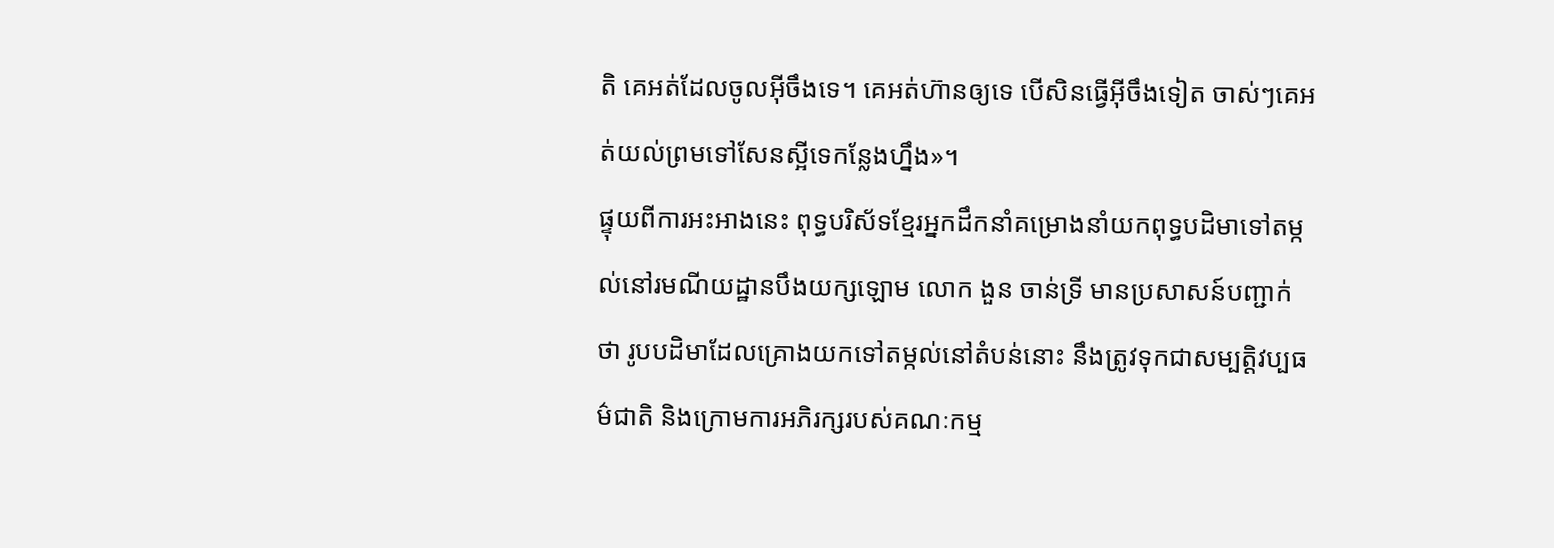តិ គេអត់ដែលចូលអ៊ីចឹងទេ។ គេអត់ហ៊ានឲ្យទេ បើសិនធ្វើអ៊ីចឹងទៀត ចាស់ៗគេអត់យល់ព្រមទៅសែនស្អីទេកន្លែងហ្នឹង»។
ផ្ទុយពីការអះអាងនេះ ពុទ្ធបរិស័ទខ្មែរអ្នកដឹកនាំគម្រោងនាំយកពុទ្ធបដិមាទៅតម្កល់នៅរមណីយដ្ឋានបឹងយក្សឡោម លោក ងួន ចាន់ទ្រី មានប្រសាសន៍បញ្ជាក់ថា រូបបដិមាដែលគ្រោងយកទៅតម្កល់នៅតំបន់នោះ នឹងត្រូវទុកជាសម្បត្តិវប្បធម៌ជាតិ និងក្រោមការអភិរក្សរបស់គណៈកម្ម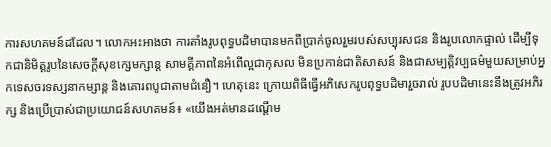ការសហគមន៍ដដែល។ លោកអះអាងថា ការតាំងរូបពុទ្ធបដិមាបានមកពីប្រាក់ចូលរួមរបស់សប្បុរសជន និងរូបលោកផ្ទាល់ ដើម្បីទុកជានិមិត្តរូបនៃសេចក្តីសុខក្សេមក្សាន្ត សាមគ្គីភាពនៃអំពើល្អជាកុសល មិនប្រកាន់ជាតិសាសន៍ និងជាសម្បត្តិវប្បធម៌មួយសម្រាប់អ្នកទេសចរទស្សនាកម្សាន្ត និងគោរពបូជាតាមជំនឿ។ ហេតុនេះ ក្រោយពិធីធ្វើអភិសេករូបពុទ្ធបដិមារួចរាល់ រូបបដិមានេះនឹងត្រូវអភិរក្ស និងប្រើប្រាស់ជាប្រយោជន៍សហគមន៍៖ «យើងអត់មានដណ្ដើម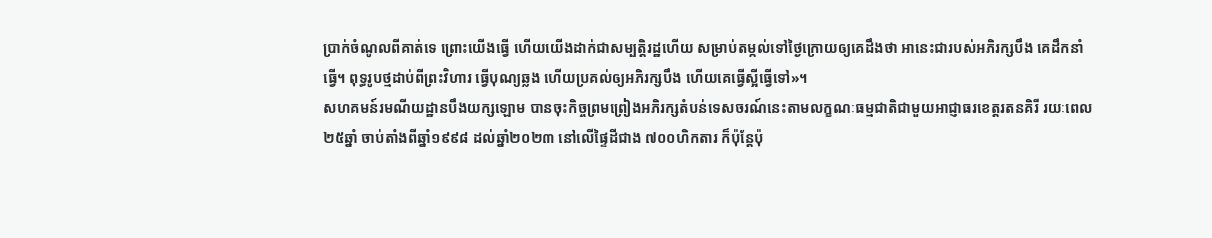ប្រាក់ចំណូលពីគាត់ទេ ព្រោះយើងធ្វើ ហើយយើងដាក់ជាសម្បត្តិរដ្ឋហើយ សម្រាប់តម្កល់ទៅថ្ងៃក្រោយឲ្យគេដឹងថា អានេះជារបស់អភិរក្សបឹង គេដឹកនាំធ្វើ។ ពុទ្ធរូបថ្មដាប់ពីព្រះវិហារ ធ្វើបុណ្យឆ្លង ហើយប្រគល់ឲ្យអភិរក្សបឹង ហើយគេធ្វើស្អីធ្វើទៅ»។
សហគមន៍រមណីយដ្ឋានបឹងយក្សឡោម បានចុះកិច្ចព្រមព្រៀងអភិរក្សតំបន់ទេសចរណ៍នេះតាមលក្ខណៈធម្មជាតិជាមួយអាជ្ញាធរខេត្តរតនគិរី រយៈពេល ២៥ឆ្នាំ ចាប់តាំងពីឆ្នាំ១៩៩៨ ដល់ឆ្នាំ២០២៣ នៅលើផ្ទៃដីជាង ៧០០ហិកតារ ក៏ប៉ុន្តែប៉ុ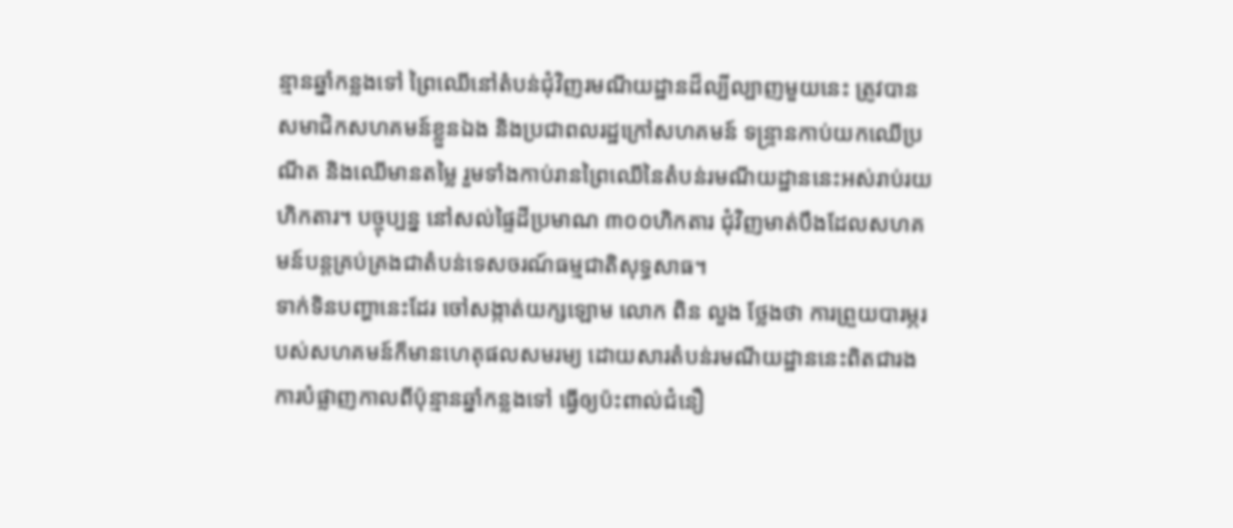ន្មានឆ្នាំកន្លងទៅ ព្រៃឈើនៅតំបន់ជុំវិញរមណីយដ្ឋានដ៏ល្បីល្បាញមួយនេះ ត្រូវបានសមាជិកសហគមន៍ខ្លួនឯង និងប្រជាពលរដ្ឋក្រៅសហគមន៍ ទន្ទ្រានកាប់យកឈើប្រណីត និងឈើមានតម្លៃ រួមទាំងកាប់រានព្រៃឈើនៃតំបន់រមណីយដ្ឋាននេះអស់រាប់រយហិកតារ។ បច្ចុប្បន្ន នៅសល់ផ្ទៃដីប្រមាណ ៣០០ហិកតារ ជុំវិញមាត់បឹងដែលសហគមន៍បន្តគ្រប់គ្រងជាតំបន់ទេសចរណ៍ធម្មជាតិសុទ្ធសាធ។
ទាក់ទិនបញ្ហានេះដែរ ចៅសង្កាត់យក្សឡោម លោក ពិន លួង ថ្លែងថា ការព្រួយបារម្ភរបស់សហគមន៍ក៏មានហេតុផលសមរម្យ ដោយសារតំបន់រមណីយដ្ឋាននេះពិតជារងការបំផ្លាញកាលពីប៉ុន្មានឆ្នាំកន្លងទៅ ធ្វើឲ្យប៉ះពាល់ជំនឿ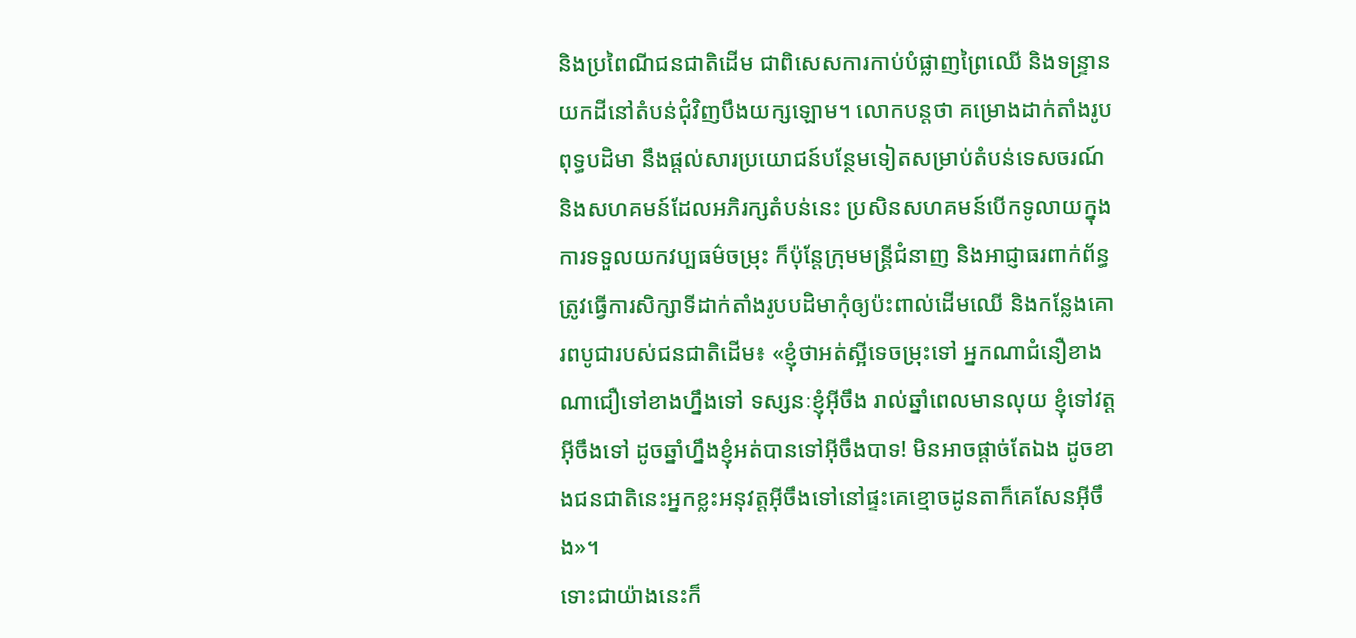និងប្រពៃណីជនជាតិដើម ជាពិសេសការកាប់បំផ្លាញព្រៃឈើ និងទន្ទ្រានយកដីនៅតំបន់ជុំវិញបឹងយក្សឡោម។ លោកបន្តថា គម្រោងដាក់តាំងរូបពុទ្ធបដិមា នឹងផ្តល់សារប្រយោជន៍បន្ថែមទៀតសម្រាប់តំបន់ទេសចរណ៍ និងសហគមន៍ដែលអភិរក្សតំបន់នេះ ប្រសិនសហគមន៍បើកទូលាយក្នុងការទទួលយកវប្បធម៌ចម្រុះ ក៏ប៉ុន្តែក្រុមមន្ត្រីជំនាញ និងអាជ្ញាធរពាក់ព័ន្ធ ត្រូវធ្វើការសិក្សាទីដាក់តាំងរូបបដិមាកុំឲ្យប៉ះពាល់ដើមឈើ និងកន្លែងគោរពបូជារបស់ជនជាតិដើម៖ «ខ្ញុំថាអត់ស្អីទេចម្រុះទៅ អ្នកណាជំនឿខាងណាជឿទៅខាងហ្នឹងទៅ ទស្សនៈខ្ញុំអ៊ីចឹង រាល់ឆ្នាំពេលមានលុយ ខ្ញុំទៅវត្តអ៊ីចឹងទៅ ដូចឆ្នាំហ្នឹងខ្ញុំអត់បានទៅអ៊ីចឹងបាទ! មិនអាចផ្តាច់តែឯង ដូចខាងជនជាតិនេះអ្នកខ្លះអនុវត្តអ៊ីចឹងទៅនៅផ្ទះគេខ្មោចដូនតាក៏គេសែនអ៊ីចឹង»។
ទោះជាយ៉ាងនេះក៏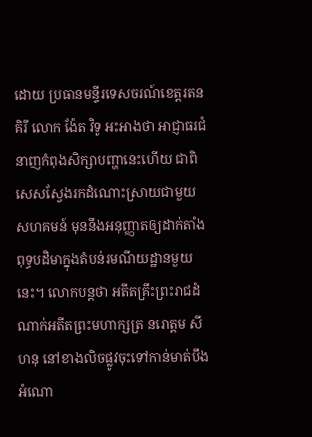ដោយ ប្រធានមន្ទីរទេសចរណ៍ខេត្តរតនគិរី លោក ង៉ែត វិទូ អះអាងថា អាជ្ញាធរជំនាញកំពុងសិក្សាបញ្ហានេះហើយ ជាពិសេសស្វែងរកដំណោះស្រាយជាមួយសហគមន៍ មុននឹងអនុញ្ញាតឲ្យដាក់តាំងពុទ្ធបដិមាក្នុងតំបន់រមណីយដ្ឋានមួយនេះ។ លោកបន្តថា អតីតគ្រឹះព្រះរាជដំណាក់អតីតព្រះមហាក្សត្រ នរោត្តម សីហនុ នៅខាងលិចផ្លូវចុះទៅកាន់មាត់បឹង អំណោ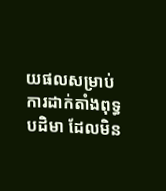យផលសម្រាប់ការដាក់តាំងពុទ្ធបដិមា ដែលមិន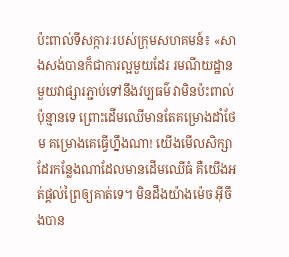ប៉ះពាល់ទីសក្ការៈរបស់ក្រុមសហគមន៍៖ «សាងសង់បានក៏ជាការល្អមួយដែរ រមណីយដ្ឋានមួយវាផ្សារភ្ជាប់ទៅនឹងវប្បធម៌ វាមិនប៉ះពាល់ប៉ុន្មានទេ ព្រោះដើមឈើមានតែគម្រោងដាំថែម គម្រោងគេធ្វើហ្នឹងណា! យើងមើលសិក្សាដែរកន្លែងណាដែលមានដើមឈើធំ គឺយើងអត់ផ្តល់ព្រៃឲ្យគាត់ទេ។ មិនដឹងយ៉ាងម៉េច អ៊ីចឹងបាន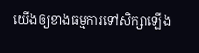យើងឲ្យខាងធម្មការទៅសិក្សាឡើង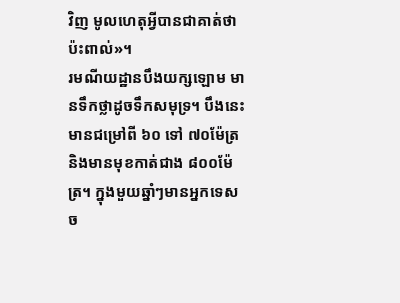វិញ មូលហេតុអ្វីបានជាគាត់ថាប៉ះពាល់»។
រមណីយដ្ឋានបឹងយក្សឡោម មានទឹកថ្លាដូចទឹកសមុទ្រ។ បឹងនេះមានជម្រៅពី ៦០ ទៅ ៧០ម៉ែត្រ និងមានមុខកាត់ជាង ៨០០ម៉ែត្រ។ ក្នុងមួយឆ្នាំៗមានអ្នកទេសច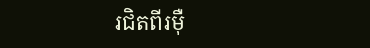រជិតពីរម៉ឺ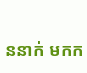ននាក់ មកក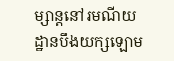ម្សាន្តនៅរមណីយដ្ឋានបឹងយក្សឡោម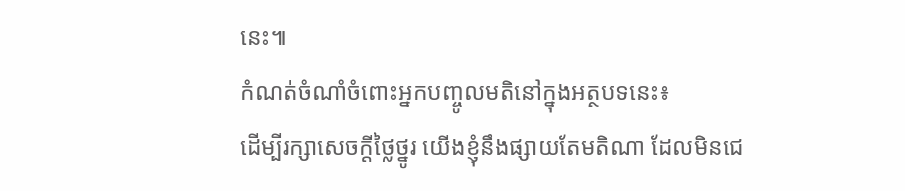នេះ៕
កំណត់ចំណាំចំពោះអ្នកបញ្ចូលមតិនៅក្នុងអត្ថបទនេះ៖
ដើម្បីរក្សាសេចក្ដីថ្លៃថ្នូរ យើងខ្ញុំនឹងផ្សាយតែមតិណា ដែលមិនជេ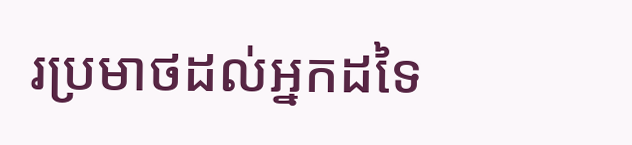រប្រមាថដល់អ្នកដទៃ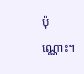ប៉ុណ្ណោះ។